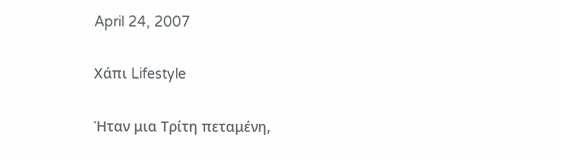April 24, 2007

Χάπι Lifestyle

Ήταν μια Τρίτη πεταμένη,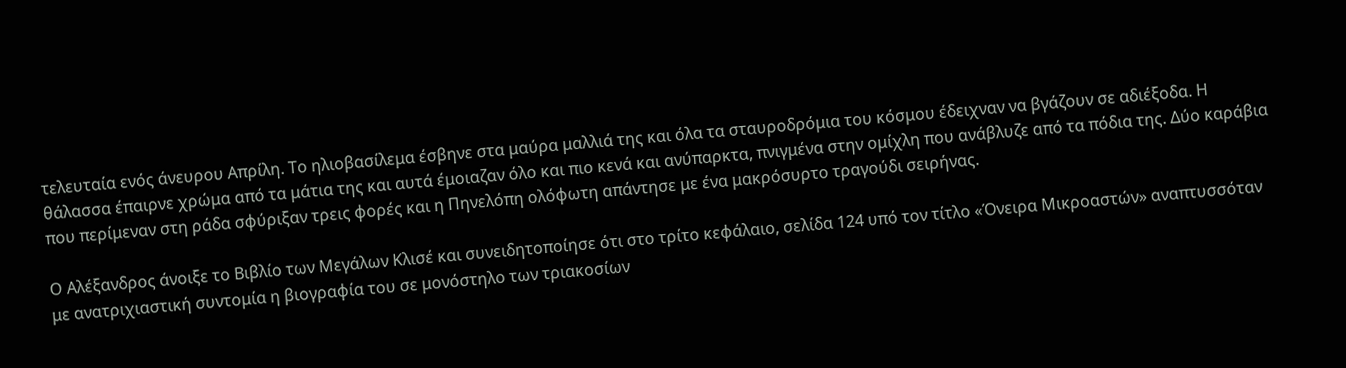τελευταία ενός άνευρου Απρίλη. Το ηλιοβασίλεμα έσβηνε στα μαύρα μαλλιά της και όλα τα σταυροδρόμια του κόσμου έδειχναν να βγάζουν σε αδιέξοδα. Η θάλασσα έπαιρνε χρώμα από τα μάτια της και αυτά έμοιαζαν όλο και πιο κενά και ανύπαρκτα, πνιγμένα στην ομίχλη που ανάβλυζε από τα πόδια της. Δύο καράβια που περίμεναν στη ράδα σφύριξαν τρεις φορές και η Πηνελόπη ολόφωτη απάντησε με ένα μακρόσυρτο τραγούδι σειρήνας.

Ο Αλέξανδρος άνοιξε το Βιβλίο των Μεγάλων Κλισέ και συνειδητοποίησε ότι στο τρίτο κεφάλαιο, σελίδα 124 υπό τον τίτλο «Όνειρα Μικροαστών» αναπτυσσόταν με ανατριχιαστική συντομία η βιογραφία του σε μονόστηλο των τριακοσίων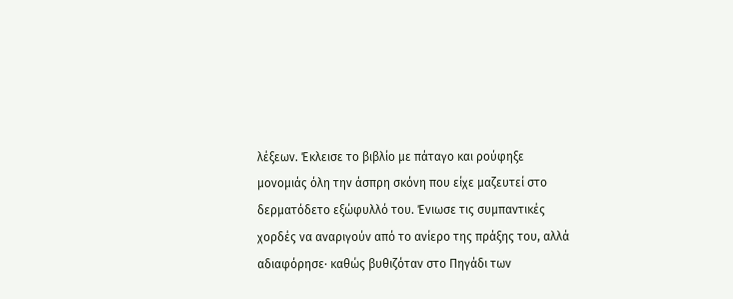λέξεων. Έκλεισε το βιβλίο με πάταγο και ρούφηξε μονομιάς όλη την άσπρη σκόνη που είχε μαζευτεί στο δερματόδετο εξώφυλλό του. Ένιωσε τις συμπαντικές χορδές να αναριγούν από το ανίερο της πράξης του, αλλά αδιαφόρησε· καθώς βυθιζόταν στο Πηγάδι των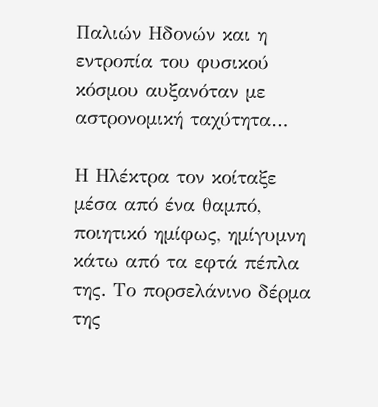Παλιών Ηδονών και η εντροπία του φυσικού κόσμου αυξανόταν με αστρονομική ταχύτητα…

Η Ηλέκτρα τον κοίταξε μέσα από ένα θαμπό, ποιητικό ημίφως, ημίγυμνη κάτω από τα εφτά πέπλα της. Το πορσελάνινο δέρμα της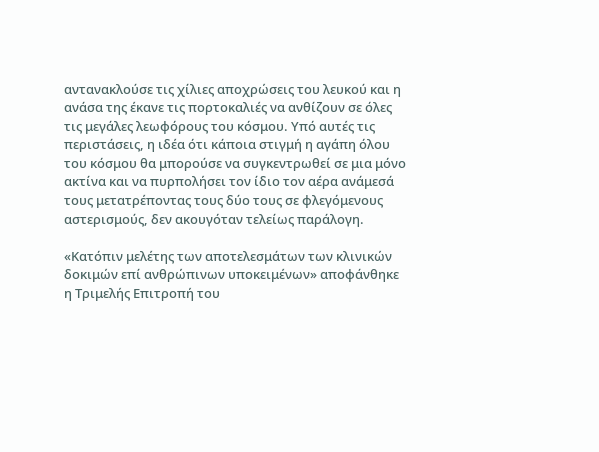αντανακλούσε τις χίλιες αποχρώσεις του λευκού και η ανάσα της έκανε τις πορτοκαλιές να ανθίζουν σε όλες τις μεγάλες λεωφόρους του κόσμου. Υπό αυτές τις περιστάσεις, η ιδέα ότι κάποια στιγμή η αγάπη όλου του κόσμου θα μπορούσε να συγκεντρωθεί σε μια μόνο ακτίνα και να πυρπολήσει τον ίδιο τον αέρα ανάμεσά τους μετατρέποντας τους δύο τους σε φλεγόμενους αστερισμούς, δεν ακουγόταν τελείως παράλογη.

«Κατόπιν μελέτης των αποτελεσμάτων των κλινικών δοκιμών επί ανθρώπινων υποκειμένων» αποφάνθηκε η Τριμελής Επιτροπή του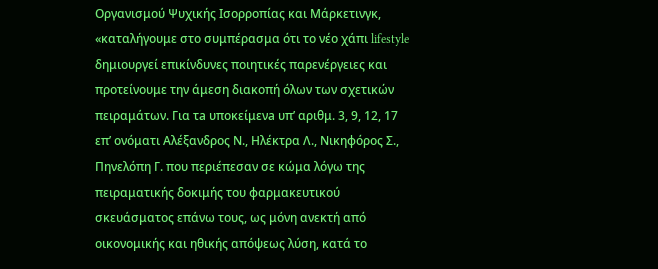Οργανισμού Ψυχικής Ισορροπίας και Μάρκετινγκ, «καταλήγουμε στο συμπέρασμα ότι το νέο χάπι lifestyle δημιουργεί επικίνδυνες ποιητικές παρενέργειες και προτείνουμε την άμεση διακοπή όλων των σχετικών πειραμάτων. Για τa υποκείμενa υπ’ αριθμ. 3, 9, 12, 17 επ’ ονόματι Αλέξανδρος Ν., Ηλέκτρα Λ., Νικηφόρος Σ., Πηνελόπη Γ. που περιέπεσαν σε κώμα λόγω της πειραματικής δοκιμής του φαρμακευτικού σκευάσματος επάνω τους, ως μόνη ανεκτή από οικονομικής και ηθικής απόψεως λύση, κατά το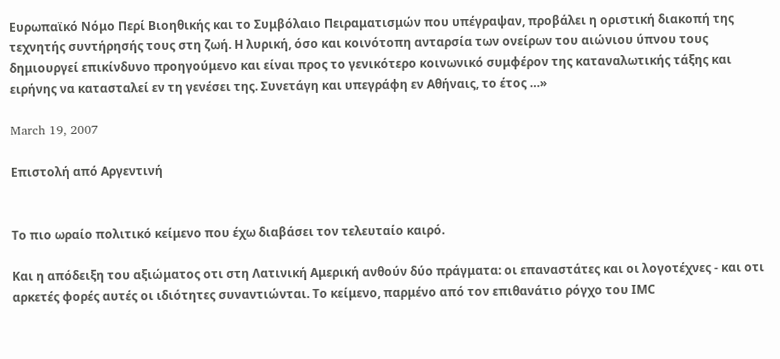Ευρωπαϊκό Νόμο Περί Βιοηθικής και το Συμβόλαιο Πειραματισμών που υπέγραψαν, προβάλει η οριστική διακοπή της τεχνητής συντήρησής τους στη ζωή. Η λυρική, όσο και κοινότοπη ανταρσία των ονείρων του αιώνιου ύπνου τους δημιουργεί επικίνδυνο προηγούμενο και είναι προς το γενικότερο κοινωνικό συμφέρον της καταναλωτικής τάξης και ειρήνης να κατασταλεί εν τη γενέσει της. Συνετάγη και υπεγράφη εν Αθήναις, το έτος …»

March 19, 2007

Επιστολή από Αργεντινή


Το πιο ωραίο πολιτικό κείμενο που έχω διαβάσει τον τελευταίο καιρό.

Και η απόδειξη του αξιώματος οτι στη Λατινική Αμερική ανθούν δύο πράγματα: οι επαναστάτες και οι λογοτέχνες - και οτι αρκετές φορές αυτές οι ιδιότητες συναντιώνται. Το κείμενο, παρμένο από τον επιθανάτιο ρόγχο του ΙΜC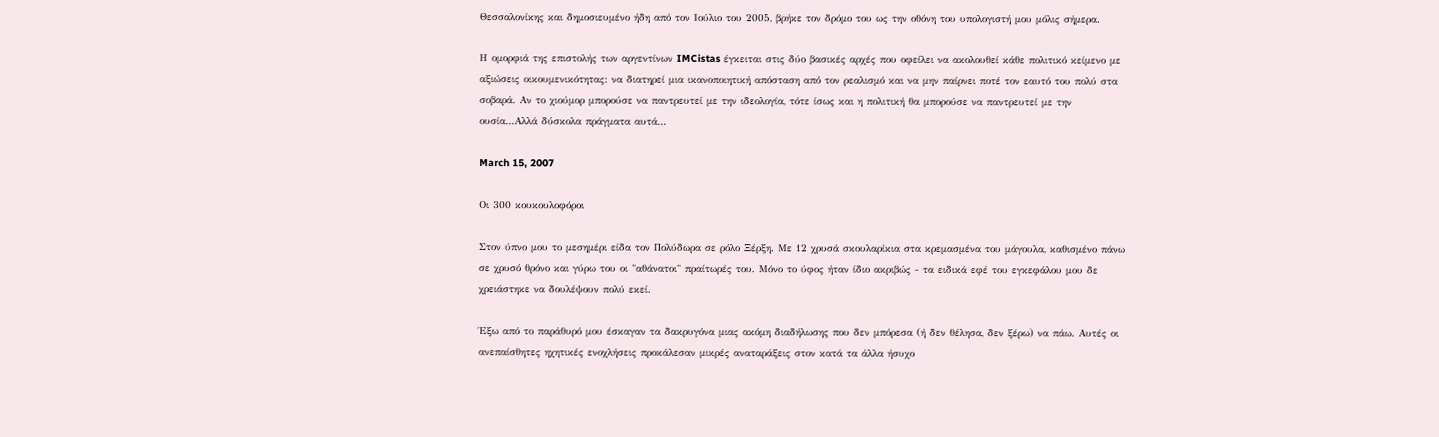Θεσσαλονίκης και δημοσιευμένο ήδη από τον Ιούλιο του 2005, βρήκε τον δρόμο του ως την οθόνη του υπολογιστή μου μόλις σήμερα.

Η ομορφιά της επιστολής των αργεντίνων IMCistas έγκειται στις δύο βασικές αρχές που οφείλει να ακολουθεί κάθε πολιτικό κείμενο με αξιώσεις οικουμενικότητας: να διατηρεί μια ικανοποιητική απόσταση από τον ρεαλισμό και να μην παίρνει ποτέ τον εαυτό του πολύ στα σοβαρά. Αν το χιούμορ μπορούσε να παντρευτεί με την ιδεολογία, τότε ίσως και η πολιτική θα μπορούσε να παντρευτεί με την ουσία...Αλλά δύσκολα πράγματα αυτά...

March 15, 2007

Οι 300 κουκουλοφόροι

Στον ύπνο μου το μεσημέρι είδα τον Πολύδωρα σε ρόλο Ξέρξη. Με 12 χρυσά σκουλαρίκια στα κρεμασμένα του μάγουλα, καθισμένο πάνω σε χρυσό θρόνο και γύρω του οι "αθάνατοι" πραίτωρές του. Μόνο το ύφος ήταν ίδιο ακριβώς - τα ειδικά εφέ του εγκεφάλου μου δε χρειάστηκε να δουλέψουν πολύ εκεί.

Έξω από το παράθυρό μου έσκαγαν τα δακρυγόνα μιας ακόμη διαδήλωσης που δεν μπόρεσα (ή δεν θέλησα, δεν ξέρω) να πάω. Αυτές οι ανεπαίσθητες ηχητικές ενοχλήσεις προκάλεσαν μικρές αναταράξεις στον κατά τα άλλα ήσυχο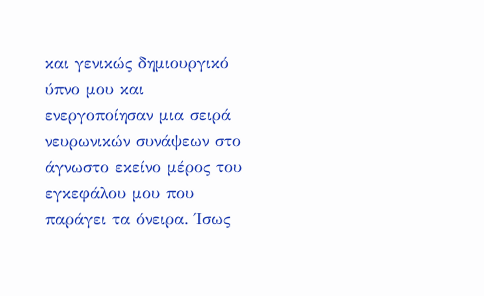και γενικώς δημιουργικό ύπνο μου και ενεργοποίησαν μια σειρά νευρωνικών συνάψεων στο άγνωστο εκείνο μέρος του εγκεφάλου μου που παράγει τα όνειρα. Ίσως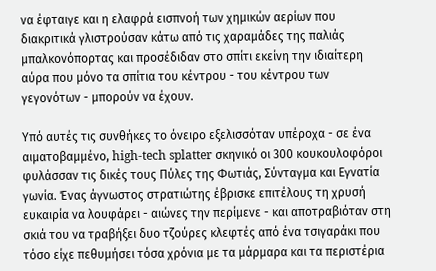να έφταιγε και η ελαφρά εισπνοή των χημικών αερίων που διακριτικά γλιστρούσαν κάτω από τις χαραμάδες της παλιάς μπαλκονόπορτας και προσέδιδαν στο σπίτι εκείνη την ιδιαίτερη αύρα που μόνο τα σπίτια του κέντρου - του κέντρου των γεγονότων - μπορούν να έχουν.

Υπό αυτές τις συνθήκες το όνειρο εξελισσόταν υπέροχα - σε ένα αιματοβαμμένο, high-tech splatter σκηνικό οι 300 κουκουλοφόροι φυλάσσαν τις δικές τους Πύλες της Φωτιάς, Σύνταγμα και Εγνατία γωνία. Ένας άγνωστος στρατιώτης έβρισκε επιτέλους τη χρυσή ευκαιρία να λουφάρει - αιώνες την περίμενε - και αποτραβιόταν στη σκιά του να τραβήξει δυο τζούρες κλεφτές από ένα τσιγαράκι που τόσο είχε πεθυμήσει τόσα χρόνια με τα μάρμαρα και τα περιστέρια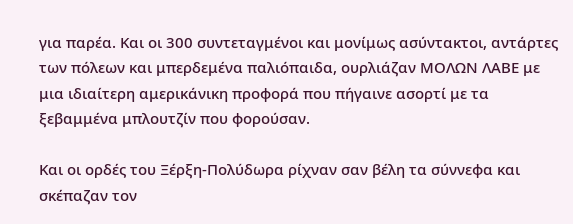για παρέα. Και οι 300 συντεταγμένοι και μονίμως ασύντακτοι, αντάρτες των πόλεων και μπερδεμένα παλιόπαιδα, ουρλιάζαν ΜΟΛΩΝ ΛΑΒΕ με μια ιδιαίτερη αμερικάνικη προφορά που πήγαινε ασορτί με τα ξεβαμμένα μπλουτζίν που φορούσαν.

Και οι ορδές του Ξέρξη-Πολύδωρα ρίχναν σαν βέλη τα σύννεφα και σκέπαζαν τον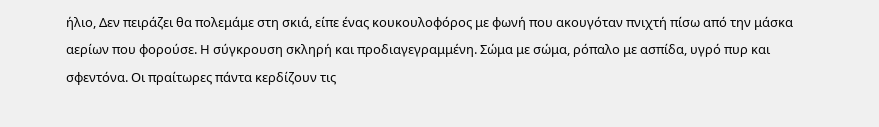ήλιο, Δεν πειράζει θα πολεμάμε στη σκιά, είπε ένας κουκουλοφόρος με φωνή που ακουγόταν πνιχτή πίσω από την μάσκα αερίων που φορούσε. Η σύγκρουση σκληρή και προδιαγεγραμμένη. Σώμα με σώμα, ρόπαλο με ασπίδα, υγρό πυρ και σφεντόνα. Οι πραίτωρες πάντα κερδίζουν τις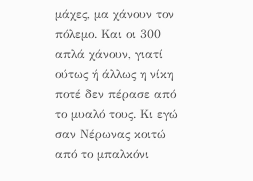μάχες, μα χάνουν τον πόλεμο. Και οι 300 απλά χάνουν, γιατί ούτως ή άλλως η νίκη ποτέ δεν πέρασε από το μυαλό τους. Κι εγώ σαν Νέρωνας κοιτώ από το μπαλκόνι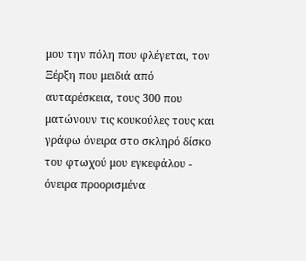μου την πόλη που φλέγεται, τον Ξέρξη που μειδιά από αυταρέσκεια, τους 300 που ματώνουν τις κουκούλες τους και γράφω όνειρα στο σκληρό δίσκο του φτωχού μου εγκεφάλου - όνειρα προορισμένα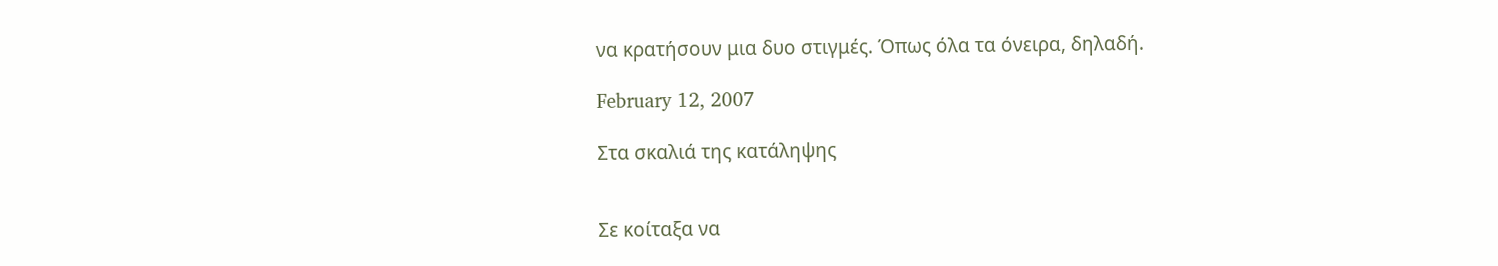να κρατήσουν μια δυο στιγμές. Όπως όλα τα όνειρα, δηλαδή.

February 12, 2007

Στα σκαλιά της κατάληψης


Σε κοίταξα να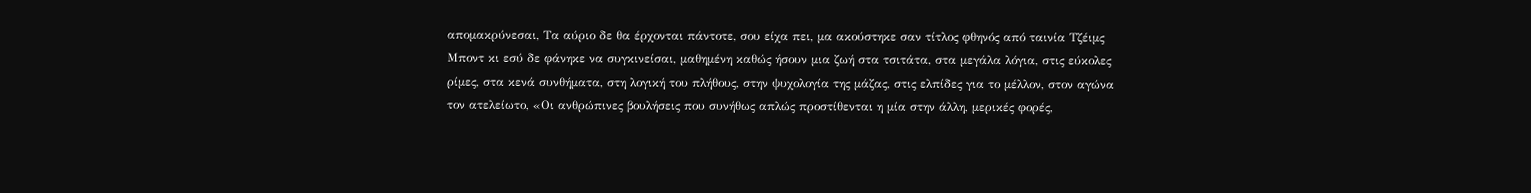απομακρύνεσαι, Τα αύριο δε θα έρχονται πάντοτε, σου είχα πει, μα ακούστηκε σαν τίτλος φθηνός από ταινία Τζέιμς Μποντ κι εσύ δε φάνηκε να συγκινείσαι, μαθημένη καθώς ήσουν μια ζωή στα τσιτάτα, στα μεγάλα λόγια, στις εύκολες ρίμες, στα κενά συνθήματα, στη λογική του πλήθους, στην ψυχολογία της μάζας, στις ελπίδες για το μέλλον, στον αγώνα τον ατελείωτο, «Οι ανθρώπινες βουλήσεις που συνήθως απλώς προστίθενται η μία στην άλλη, μερικές φορές,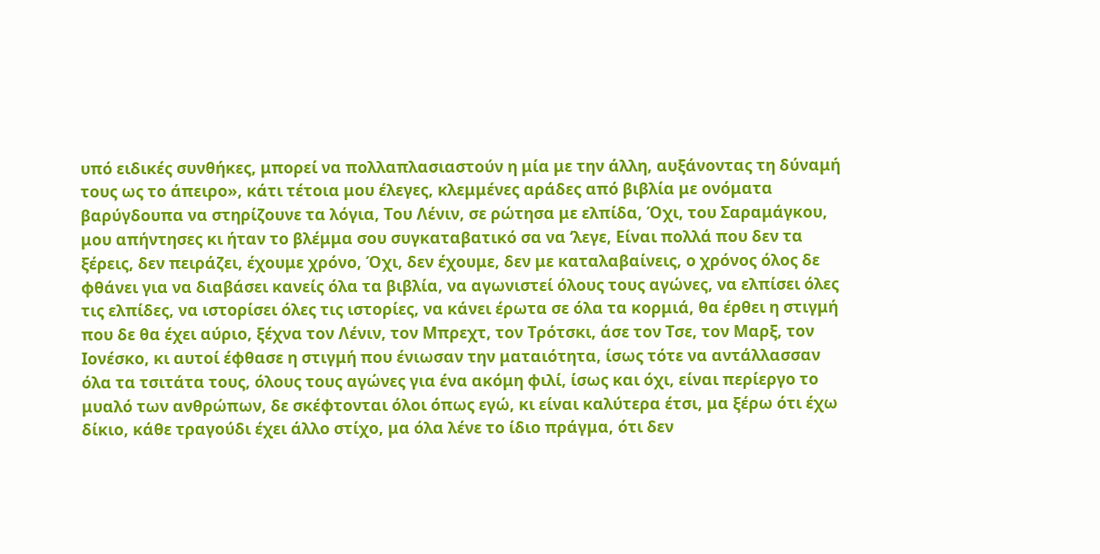υπό ειδικές συνθήκες, μπορεί να πολλαπλασιαστούν η μία με την άλλη, αυξάνοντας τη δύναμή τους ως το άπειρο», κάτι τέτοια μου έλεγες, κλεμμένες αράδες από βιβλία με ονόματα βαρύγδουπα να στηρίζουνε τα λόγια, Του Λένιν, σε ρώτησα με ελπίδα, Όχι, του Σαραμάγκου, μου απήντησες κι ήταν το βλέμμα σου συγκαταβατικό σα να ‘λεγε, Είναι πολλά που δεν τα ξέρεις, δεν πειράζει, έχουμε χρόνο, Όχι, δεν έχουμε, δεν με καταλαβαίνεις, ο χρόνος όλος δε φθάνει για να διαβάσει κανείς όλα τα βιβλία, να αγωνιστεί όλους τους αγώνες, να ελπίσει όλες τις ελπίδες, να ιστορίσει όλες τις ιστορίες, να κάνει έρωτα σε όλα τα κορμιά, θα έρθει η στιγμή που δε θα έχει αύριο, ξέχνα τον Λένιν, τον Μπρεχτ, τον Τρότσκι, άσε τον Τσε, τον Μαρξ, τον Ιονέσκο, κι αυτοί έφθασε η στιγμή που ένιωσαν την ματαιότητα, ίσως τότε να αντάλλασσαν όλα τα τσιτάτα τους, όλους τους αγώνες για ένα ακόμη φιλί, ίσως και όχι, είναι περίεργο το μυαλό των ανθρώπων, δε σκέφτονται όλοι όπως εγώ, κι είναι καλύτερα έτσι, μα ξέρω ότι έχω δίκιο, κάθε τραγούδι έχει άλλο στίχο, μα όλα λένε το ίδιο πράγμα, ότι δεν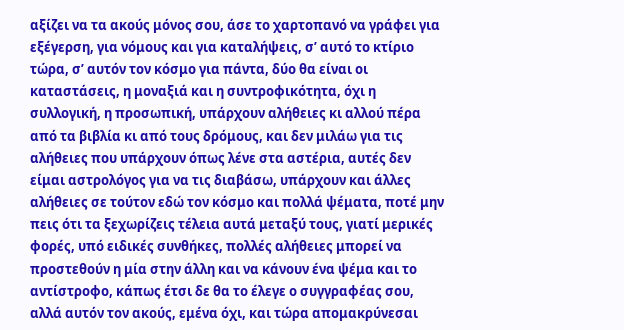αξίζει να τα ακούς μόνος σου, άσε το χαρτοπανό να γράφει για εξέγερση, για νόμους και για καταλήψεις, σ’ αυτό το κτίριο τώρα, σ’ αυτόν τον κόσμο για πάντα, δύο θα είναι οι καταστάσεις, η μοναξιά και η συντροφικότητα, όχι η συλλογική, η προσωπική, υπάρχουν αλήθειες κι αλλού πέρα από τα βιβλία κι από τους δρόμους, και δεν μιλάω για τις αλήθειες που υπάρχουν όπως λένε στα αστέρια, αυτές δεν είμαι αστρολόγος για να τις διαβάσω, υπάρχουν και άλλες αλήθειες σε τούτον εδώ τον κόσμο και πολλά ψέματα, ποτέ μην πεις ότι τα ξεχωρίζεις τέλεια αυτά μεταξύ τους, γιατί μερικές φορές, υπό ειδικές συνθήκες, πολλές αλήθειες μπορεί να προστεθούν η μία στην άλλη και να κάνουν ένα ψέμα και το αντίστροφο, κάπως έτσι δε θα το έλεγε ο συγγραφέας σου, αλλά αυτόν τον ακούς, εμένα όχι, και τώρα απομακρύνεσαι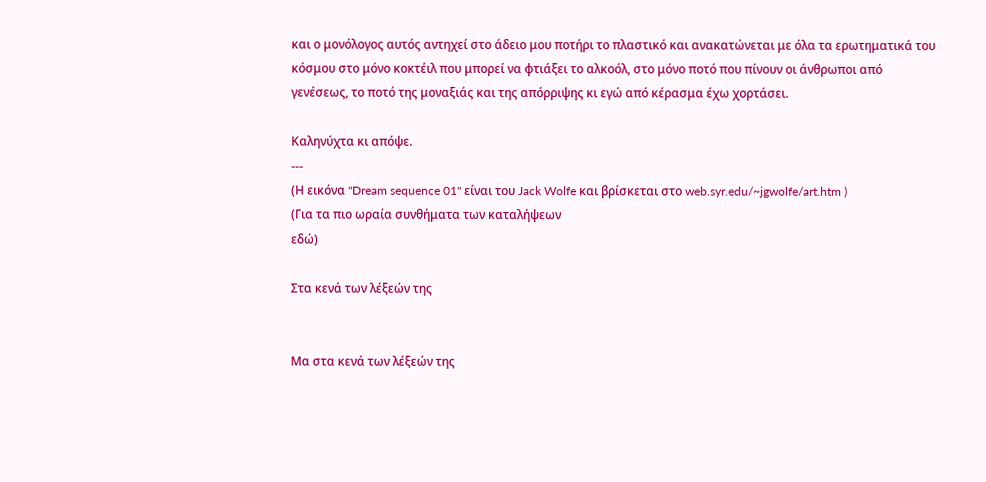και ο μονόλογος αυτός αντηχεί στο άδειο μου ποτήρι το πλαστικό και ανακατώνεται με όλα τα ερωτηματικά του κόσμου στο μόνο κοκτέιλ που μπορεί να φτιάξει το αλκοόλ, στο μόνο ποτό που πίνουν οι άνθρωποι από γενέσεως, το ποτό της μοναξιάς και της απόρριψης κι εγώ από κέρασμα έχω χορτάσει.

Καληνύχτα κι απόψε.
---
(Η εικόνα "Dream sequence 01" είναι του Jack Wolfe και βρίσκεται στο web.syr.edu/~jgwolfe/art.htm )
(Για τα πιο ωραία συνθήματα των καταλήψεων
εδώ)

Στα κενά των λέξεών της


Μα στα κενά των λέξεών της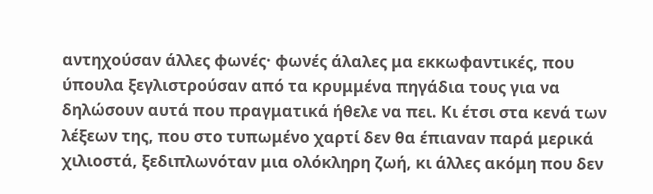αντηχούσαν άλλες φωνές· φωνές άλαλες μα εκκωφαντικές, που ύπουλα ξεγλιστρούσαν από τα κρυμμένα πηγάδια τους για να δηλώσουν αυτά που πραγματικά ήθελε να πει. Κι έτσι στα κενά των λέξεων της, που στο τυπωμένο χαρτί δεν θα έπιαναν παρά μερικά χιλιοστά, ξεδιπλωνόταν μια ολόκληρη ζωή, κι άλλες ακόμη που δεν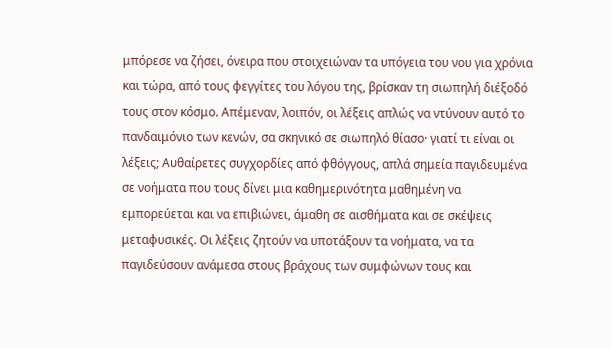μπόρεσε να ζήσει, όνειρα που στοιχειώναν τα υπόγεια του νου για χρόνια και τώρα, από τους φεγγίτες του λόγου της, βρίσκαν τη σιωπηλή διέξοδό τους στον κόσμο. Απέμεναν, λοιπόν, οι λέξεις απλώς να ντύνουν αυτό το πανδαιμόνιο των κενών, σα σκηνικό σε σιωπηλό θίασο· γιατί τι είναι οι λέξεις; Αυθαίρετες συγχορδίες από φθόγγους, απλά σημεία παγιδευμένα σε νοήματα που τους δίνει μια καθημερινότητα μαθημένη να εμπορεύεται και να επιβιώνει, άμαθη σε αισθήματα και σε σκέψεις μεταφυσικές. Οι λέξεις ζητούν να υποτάξουν τα νοήματα, να τα παγιδεύσουν ανάμεσα στους βράχους των συμφώνων τους και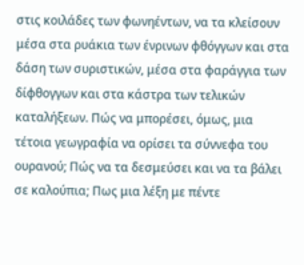στις κοιλάδες των φωνηέντων, να τα κλείσουν μέσα στα ρυάκια των ένρινων φθόγγων και στα δάση των συριστικών, μέσα στα φαράγγια των δίφθογγων και στα κάστρα των τελικών καταλήξεων. Πώς να μπορέσει, όμως, μια τέτοια γεωγραφία να ορίσει τα σύννεφα του ουρανού; Πώς να τα δεσμεύσει και να τα βάλει σε καλούπια; Πως μια λέξη με πέντε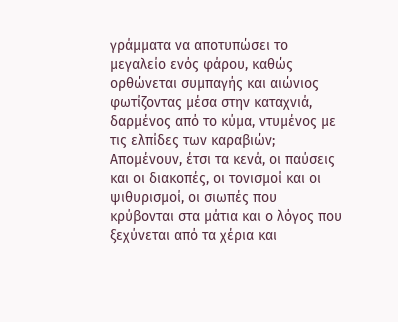γράμματα να αποτυπώσει το μεγαλείο ενός φάρου, καθώς ορθώνεται συμπαγής και αιώνιος φωτίζοντας μέσα στην καταχνιά, δαρμένος από το κύμα, ντυμένος με τις ελπίδες των καραβιών; Απομένουν, έτσι τα κενά, οι παύσεις και οι διακοπές, οι τονισμοί και οι ψιθυρισμοί, οι σιωπές που κρύβονται στα μάτια και ο λόγος που ξεχύνεται από τα χέρια και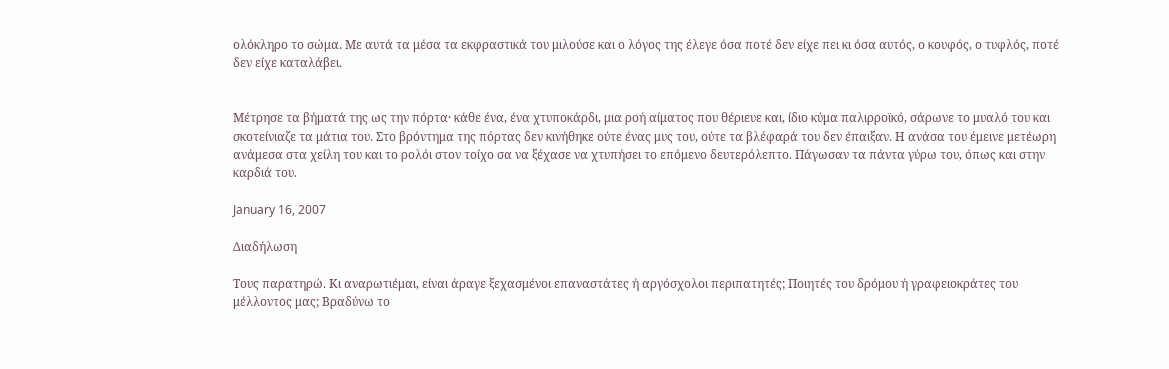ολόκληρο το σώμα. Με αυτά τα μέσα τα εκφραστικά του μιλούσε και ο λόγος της έλεγε όσα ποτέ δεν είχε πει κι όσα αυτός, ο κουφός, ο τυφλός, ποτέ δεν είχε καταλάβει.


Μέτρησε τα βήματά της ως την πόρτα· κάθε ένα, ένα χτυποκάρδι, μια ροή αίματος που θέριευε και, ίδιο κύμα παλιρροϊκό, σάρωνε το μυαλό του και σκοτείνιαζε τα μάτια του. Στο βρόντημα της πόρτας δεν κινήθηκε ούτε ένας μυς του, ούτε τα βλέφαρά του δεν έπαιξαν. Η ανάσα του έμεινε μετέωρη ανάμεσα στα χείλη του και το ρολόι στον τοίχο σα να ξέχασε να χτυπήσει το επόμενο δευτερόλεπτο. Πάγωσαν τα πάντα γύρω του, όπως και στην καρδιά του.

January 16, 2007

Διαδήλωση

Τους παρατηρώ. Κι αναρωτιέμαι, είναι άραγε ξεχασμένοι επαναστάτες ή αργόσχολοι περιπατητές; Ποιητές του δρόμου ή γραφειοκράτες του μέλλοντος μας; Βραδύνω το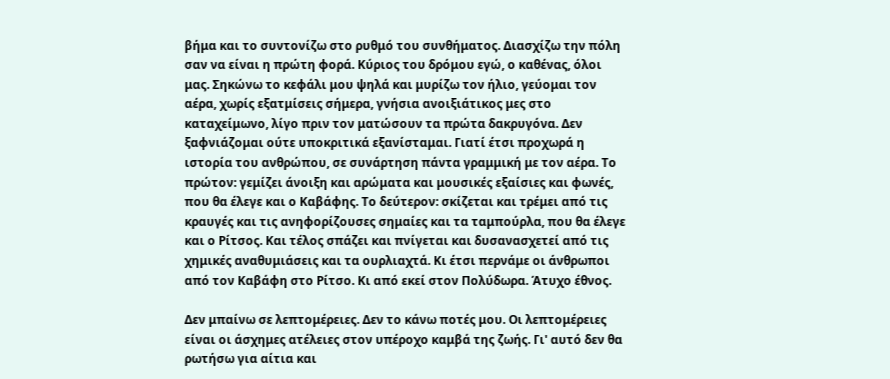βήμα και το συντονίζω στο ρυθμό του συνθήματος. Διασχίζω την πόλη σαν να είναι η πρώτη φορά. Κύριος του δρόμου εγώ, ο καθένας, όλοι μας. Σηκώνω το κεφάλι μου ψηλά και μυρίζω τον ήλιο, γεύομαι τον αέρα, χωρίς εξατμίσεις σήμερα, γνήσια ανοιξιάτικος μες στο καταχείμωνο, λίγο πριν τον ματώσουν τα πρώτα δακρυγόνα. Δεν ξαφνιάζομαι ούτε υποκριτικά εξανίσταμαι. Γιατί έτσι προχωρά η ιστορία του ανθρώπου, σε συνάρτηση πάντα γραμμική με τον αέρα. Το πρώτον: γεμίζει άνοιξη και αρώματα και μουσικές εξαίσιες και φωνές, που θα έλεγε και ο Καβάφης. Το δεύτερον: σκίζεται και τρέμει από τις κραυγές και τις ανηφορίζουσες σημαίες και τα ταμπούρλα, που θα έλεγε και ο Ρίτσος. Και τέλος σπάζει και πνίγεται και δυσανασχετεί από τις χημικές αναθυμιάσεις και τα ουρλιαχτά. Κι έτσι περνάμε οι άνθρωποι από τον Καβάφη στο Ρίτσο. Κι από εκεί στον Πολύδωρα. Άτυχο έθνος.

Δεν μπαίνω σε λεπτομέρειες. Δεν το κάνω ποτές μου. Οι λεπτομέρειες είναι οι άσχημες ατέλειες στον υπέροχο καμβά της ζωής. Γι' αυτό δεν θα ρωτήσω για αίτια και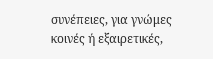συνέπειες, για γνώμες κοινές ή εξαιρετικές,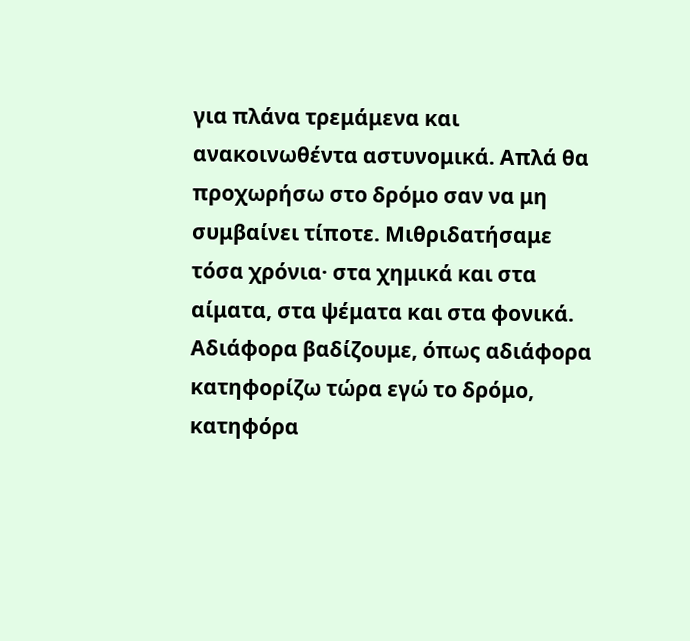για πλάνα τρεμάμενα και ανακοινωθέντα αστυνομικά. Απλά θα προχωρήσω στο δρόμο σαν να μη συμβαίνει τίποτε. Μιθριδατήσαμε τόσα χρόνια· στα χημικά και στα αίματα, στα ψέματα και στα φονικά. Αδιάφορα βαδίζουμε, όπως αδιάφορα κατηφορίζω τώρα εγώ το δρόμο, κατηφόρα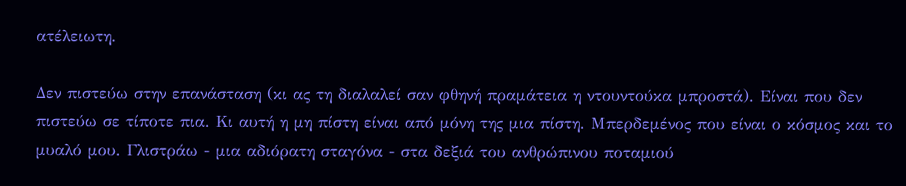ατέλειωτη.

Δεν πιστεύω στην επανάσταση (κι ας τη διαλαλεί σαν φθηνή πραμάτεια η ντουντούκα μπροστά). Είναι που δεν πιστεύω σε τίποτε πια. Κι αυτή η μη πίστη είναι από μόνη της μια πίστη. Μπερδεμένος που είναι ο κόσμος και το μυαλό μου. Γλιστράω - μια αδιόρατη σταγόνα - στα δεξιά του ανθρώπινου ποταμιού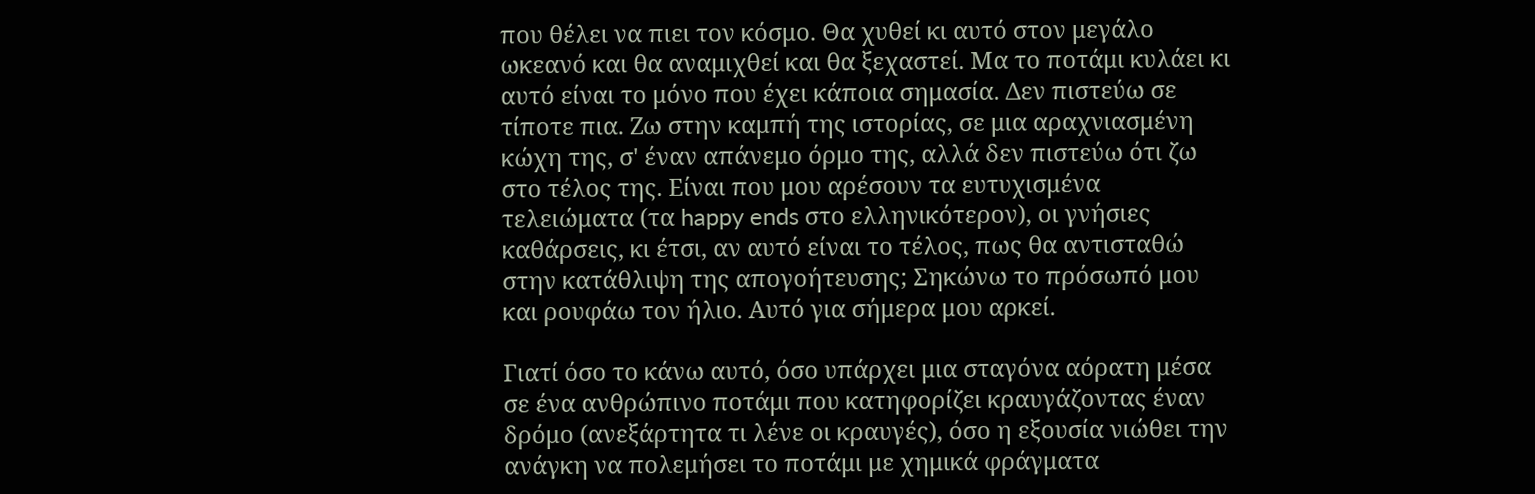που θέλει να πιει τον κόσμο. Θα χυθεί κι αυτό στον μεγάλο ωκεανό και θα αναμιχθεί και θα ξεχαστεί. Μα το ποτάμι κυλάει κι αυτό είναι το μόνο που έχει κάποια σημασία. Δεν πιστεύω σε τίποτε πια. Ζω στην καμπή της ιστορίας, σε μια αραχνιασμένη κώχη της, σ' έναν απάνεμο όρμο της, αλλά δεν πιστεύω ότι ζω στο τέλος της. Είναι που μου αρέσουν τα ευτυχισμένα τελειώματα (τα happy ends στο ελληνικότερον), οι γνήσιες καθάρσεις, κι έτσι, αν αυτό είναι το τέλος, πως θα αντισταθώ στην κατάθλιψη της απογοήτευσης; Σηκώνω το πρόσωπό μου και ρουφάω τον ήλιο. Αυτό για σήμερα μου αρκεί.

Γιατί όσο το κάνω αυτό, όσο υπάρχει μια σταγόνα αόρατη μέσα σε ένα ανθρώπινο ποτάμι που κατηφορίζει κραυγάζοντας έναν δρόμο (ανεξάρτητα τι λένε οι κραυγές), όσο η εξουσία νιώθει την ανάγκη να πολεμήσει το ποτάμι με χημικά φράγματα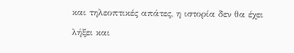και τηλεοπτικές απάτες, η ιστορία δεν θα έχει λήξει και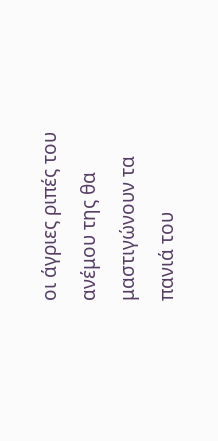οι άγριες ριπές του ανέμου της θα μαστιγώνουν τα πανιά του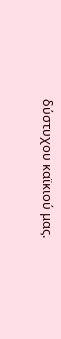δύστυχου καϊκιού μας.